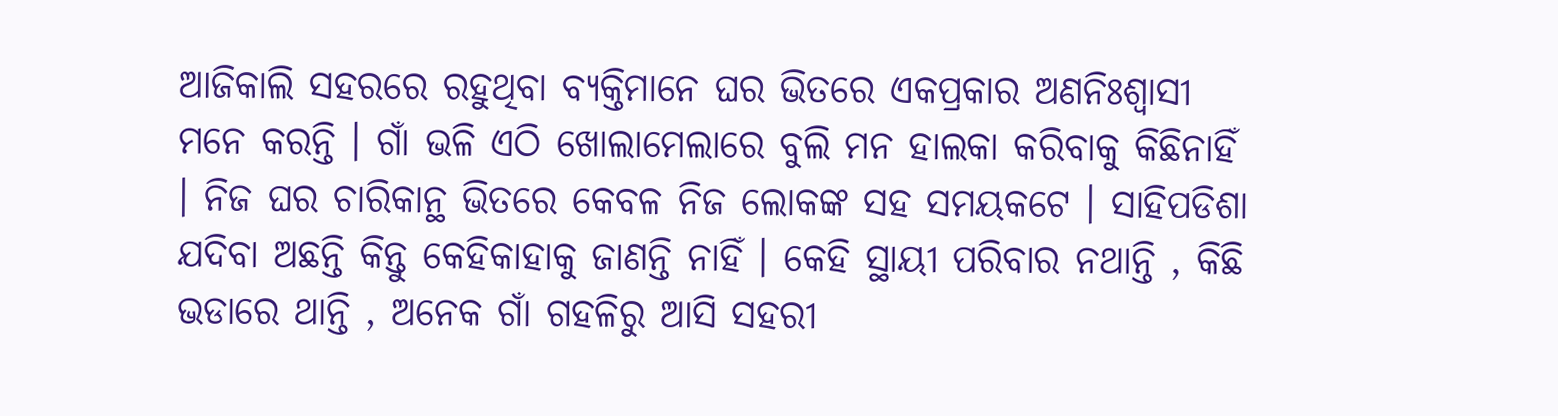ଆଜିକାଲି ସହରରେ ରହୁଥିବା ବ୍ୟକ୍ତିମାନେ ଘର ଭିତରେ ଏକପ୍ରକାର ଅଣନିଃଶ୍ୱାସୀ ମନେ କରନ୍ତି । ଗାଁ ଭଳି ଏଠି ଖୋଲାମେଲାରେ ବୁଲି ମନ ହାଲକା କରିବାକୁ କିଛିନାହିଁ । ନିଜ ଘର ଚାରିକାନ୍ଥ ଭିତରେ କେବଳ ନିଜ ଲୋକଙ୍କ ସହ ସମୟକଟେ । ସାହିପଡିଶା ଯଦିବା ଅଛନ୍ତି କିନ୍ତୁ କେହିକାହାକୁ ଜାଣନ୍ତି ନାହିଁ । କେହି ସ୍ଥାୟୀ ପରିବାର ନଥାନ୍ତି , କିଛି ଭଡାରେ ଥାନ୍ତି , ଅନେକ ଗାଁ ଗହଳିରୁ ଆସି ସହରୀ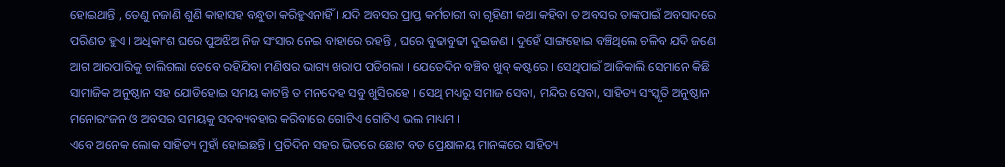ହୋଇଥାନ୍ତି , ତେଣୁ ନଜାଣି ଶୁଣି କାହାସହ ବନ୍ଧୁତା କରିହୁଏନାହିଁ । ଯଦି ଅବସର ପ୍ରାପ୍ତ କର୍ମଚାରୀ ବା ଗୃହିଣୀ କଥା କହିବା ତ ଅବସର ତାଙ୍କପାଇଁ ଅବସାଦରେ ପରିଣତ ହୁଏ । ଅଧିକାଂଶ ଘରେ ପୁଅଝିଅ ନିଜ ସଂସାର ନେଇ ବାହାରେ ରହନ୍ତି , ଘରେ ବୁଢାବୁଢୀ ଦୁଇଜଣ । ଦୁହେଁ ସାଙ୍ଗହୋଇ ବଞ୍ଚିଥିଲେ ଚଳିବ ଯଦି ଜଣେ ଆଗ ଆରପାରିକୁ ଚାଲିଗଲା ତେବେ ରହିଯିବା ମଣିଷର ଭାଗ୍ୟ ଖରାପ ପଡିଗଲା । ଯେତେଦିନ ବଞ୍ଚିବ ଖୁବ୍ କଷ୍ଟରେ । ସେଥିପାଇଁ ଆଜିକାଲି ସେମାନେ କିଛି ସାମାଜିକ ଅନୁଷ୍ଠାନ ସହ ଯୋଡିହୋଇ ସମୟ କାଟନ୍ତି ତ ମନଦେହ ସବୁ ଖୁସିରହେ । ସେଥି ମଧ୍ୟରୁ ସମାଜ ସେବା, ମନ୍ଦିର ସେବା, ସାହିତ୍ୟ ସଂସ୍କୃତି ଅନୁଷ୍ଠାନ ମନୋରଂଜନ ଓ ଅବସର ସମୟକୁ ସଦବ୍ୟବହାର କରିବାରେ ଗୋଟିଏ ଗୋଟିଏ ଭଲ ମାଧ୍ୟମ ।
ଏବେ ଅନେକ ଲୋକ ସାହିତ୍ୟ ମୁହାଁ ହୋଇଛନ୍ତି । ପ୍ରତିଦିନ ସହର ଭିତରେ ଛୋଟ ବଡ ପ୍ରେକ୍ଷାଳୟ ମାନଙ୍କରେ ସାହିତ୍ୟ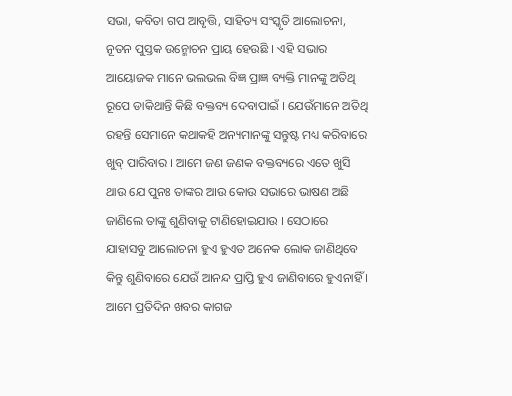ସଭା, କବିତା ଗପ ଆବୃତ୍ତି, ସାହିତ୍ୟ ସଂସ୍କୃତି ଆଲୋଚନା, ନୂତନ ପୁସ୍ତକ ଉନ୍ମୋଚନ ପ୍ରାୟ ହେଉଛି । ଏହି ସଭାର ଆୟୋଜକ ମାନେ ଭଲଭଲ ବିଜ୍ଞ ପ୍ରାଜ୍ଞ ବ୍ୟକ୍ତି ମାନଙ୍କୁ ଅତିଥି ରୂପେ ଡାକିଥାନ୍ତି କିଛି ବକ୍ତବ୍ୟ ଦେବାପାଇଁ । ଯେଉଁମାନେ ଅତିଥି ରହନ୍ତି ସେମାନେ କଥାକହି ଅନ୍ୟମାନଙ୍କୁ ସନ୍ତୁଷ୍ଟ ମଧ୍ୟ କରିବାରେ ଖୁବ୍ ପାରିବାର । ଆମେ ଜଣ ଜଣକ ବକ୍ତବ୍ୟରେ ଏତେ ଖୁସି ଥାଉ ଯେ ପୁନଃ ତାଙ୍କର ଆଉ କୋଉ ସଭାରେ ଭାଷଣ ଅଛି ଜାଣିଲେ ତାଙ୍କୁ ଶୁଣିବାକୁ ଟାଣିହୋଇଯାଉ । ସେଠାରେ ଯାହାସବୁ ଆଲୋଚନା ହୁଏ ହୁଏତ ଅନେକ ଲୋକ ଜାଣିଥିବେ କିନ୍ତୁ ଶୁଣିବାରେ ଯେଉଁ ଆନନ୍ଦ ପ୍ରାପ୍ତି ହୁଏ ଜାଣିବାରେ ହୁଏନାହିଁ । ଆମେ ପ୍ରତିଦିନ ଖବର କାଗଜ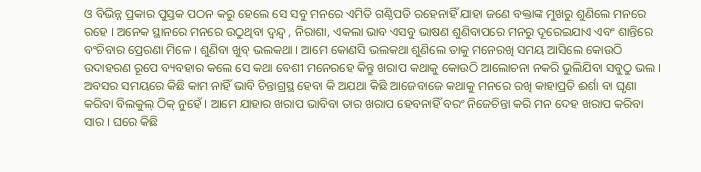ଓ ବିଭିନ୍ନ ପ୍ରକାର ପୁସ୍ତକ ପଠନ କରୁ ହେଲେ ସେ ସବୁ ମନରେ ଏମିତି ଗଣ୍ଠିପଡି ରହେନାହିଁ ଯାହା ଜଣେ ବକ୍ତାଙ୍କ ମୁଖରୁ ଶୁଣିଲେ ମନରେ ରହେ । ଅନେକ ସ୍ଥାନରେ ମନରେ ଉଠୁଥିବା ଦ୍ୱନ୍ଦ୍ୱ , ନିରାଶା, ଏକଲା ଭାବ ଏସବୁ ଭାଷଣ ଶୁଣିବାପରେ ମନରୁ ଦୂରେଇଯାଏ ଏବଂ ଶାନ୍ତିରେ ବଂଚିବାର ପ୍ରେରଣା ମିଳେ । ଶୁଣିବା ଖୁବ୍ ଭଲକଥା । ଆମେ କୋଣସି ଭଲକଥା ଶୁଣିଲେ ତାକୁ ମନେରଖି ସମୟ ଆସିଲେ କୋଉଠି ଉଦାହରଣ ରୂପେ ବ୍ୟବହାର କଲେ ସେ କଥା ବେଶୀ ମନେରହେ କିନ୍ତୁ ଖରାପ କଥାକୁ କୋଉଠି ଆଲୋଚନା ନକରି ଭୁଲିଯିବା ସବୁଠୁ ଭଲ ।
ଅବସର ସମୟରେ କିଛି କାମ ନାହିଁ ଭାବି ଚିନ୍ତାଗ୍ରସ୍ଥ ହେବା କି ଅଯଥା କିଛି ଆଜେବାଜେ କଥାକୁ ମନରେ ରଖି କାହାପ୍ରତି ଈର୍ଶା ବା ଘୃଣା କରିବା ବିଲକୁଲ୍ ଠିକ୍ ନୁହେଁ । ଆମେ ଯାହାର ଖରାପ ଭାବିବା ତାର ଖରାପ ହେବନାହିଁ ବରଂ ନିଜେଚିନ୍ତା କରି ମନ ଦେହ ଖରାପ କରିବା ସାର । ଘରେ କିଛି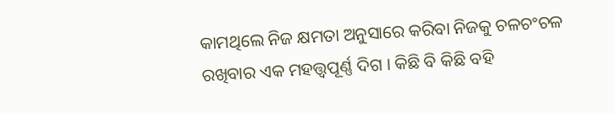କାମଥିଲେ ନିଜ କ୍ଷମତା ଅନୁସାରେ କରିବା ନିଜକୁ ଚଳଚଂଚଳ ରଖିବାର ଏକ ମହତ୍ତ୍ୱପୂର୍ଣ୍ଣ ଦିଗ । କିଛି ବି କିଛି ବହି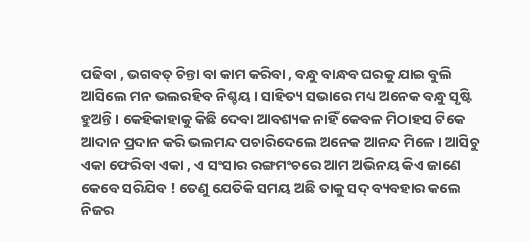ପଢିବା , ଭଗବତ୍ ଚିନ୍ତା ବା କାମ କରିବା , ବନ୍ଧୁ ବାନ୍ଧବ ଘରକୁ ଯାଇ ବୁଲି ଆସିଲେ ମନ ଭଲରହିବ ନିଶ୍ଚୟ । ସାହିତ୍ୟ ସଭାରେ ମଧ୍ୟ ଅନେକ ବନ୍ଧୁ ସୃଷ୍ଟି ହୁଅନ୍ତି । କେହିକାହାକୁ କିଛି ଦେବା ଆବଶ୍ୟକ ନାହିଁ କେବଳ ମିଠାହସ ଟିକେ ଆଦାନ ପ୍ରଦାନ କରି ଭଲମନ୍ଦ ପଚାରିଦେଲେ ଅନେକ ଆନନ୍ଦ ମିଳେ । ଆସିଚୁ ଏକା ଫେରିବା ଏକା , ଏ ସଂସାର ରଙ୍ଗମଂଚରେ ଆମ ଅଭିନୟ କିଏ ଜାଣେ କେବେ ସରିଯିବ ! ତେଣୁ ଯେତିକି ସମୟ ଅଛି ତାକୁ ସଦ୍ ବ୍ୟବହାର କଲେ ନିଜର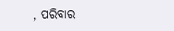, ପରିବାର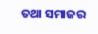ତଥା ସମାଜର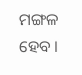ମଙ୍ଗଳ ହେବ ।